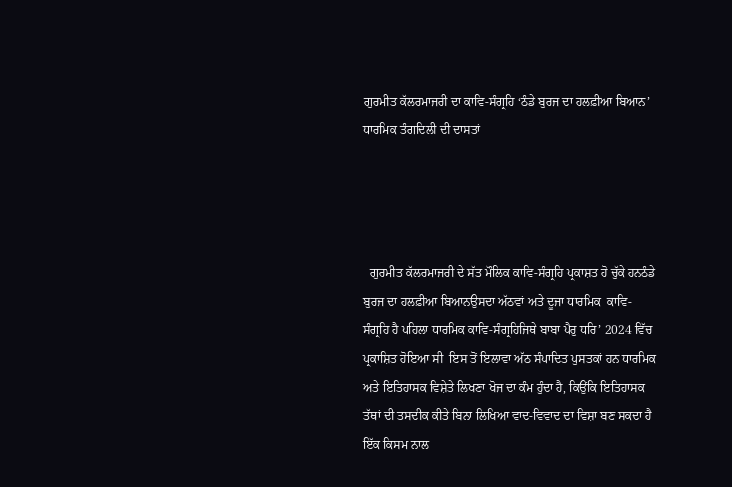ਗੁਰਮੀਤ ਕੱਲਰਮਾਜਰੀ ਦਾ ਕਾਵਿ-ਸੰਗ੍ਰਹਿ ‘ਠੰਡੇ ਬੁਰਜ ਦਾ ਹਲਫ਼ੀਆ ਬਿਆਨ’ ਧਾਰਮਿਕ ਤੰਗਦਿਲੀ ਦੀ ਦਾਸਤਾਂ




  ਗੁਰਮੀਤ ਕੱਲਰਮਾਜਰੀ ਦੇ ਸੱਤ ਮੌਲਿਕ ਕਾਵਿ-ਸੰਗ੍ਰਹਿ ਪ੍ਰਕਾਸ਼ਤ ਹੋ ਚੁੱਕੇ ਹਨਠੰਡੇ ਬੁਰਜ ਦਾ ਹਲਫ਼ੀਆ ਬਿਆਨਉਸਦਾ ਅੱਠਵਾਂ ਅਤੇ ਦੂਜਾ ਧਾਰਮਿਕ  ਕਾਵਿ-ਸੰਗ੍ਰਹਿ ਹੈ ਪਹਿਲਾ ਧਾਰਮਿਕ ਕਾਵਿ-ਸੰਗ੍ਰਹਿਜਿਥੇ ਬਾਬਾ ਪੈਰੁ ਧਰਿ’ 2024 ਵਿੱਚ ਪ੍ਰਕਾਸ਼ਿਤ ਹੋਇਆ ਸੀ  ਇਸ ਤੋਂ ਇਲਾਵਾ ਅੱਠ ਸੰਪਾਦਿਤ ਪੁਸਤਕਾਂ ਹਨ ਧਾਰਮਿਕ ਅਤੇ ਇਤਿਹਾਸਕ ਵਿਸ਼ੇਤੇ ਲਿਖਣਾ ਖੋਜ ਦਾ ਕੰਮ ਹੁੰਦਾ ਹੈ, ਕਿਉਂਕਿ ਇਤਿਹਾਸਕ ਤੱਥਾਂ ਦੀ ਤਸਦੀਕ ਕੀਤੇ ਬਿਨਾ ਲਿਖਿਆ ਵਾਦ-ਵਿਵਾਦ ਦਾ ਵਿਸ਼ਾ ਬਣ ਸਕਦਾ ਹੈ ਇੱਕ ਕਿਸਮ ਨਾਲ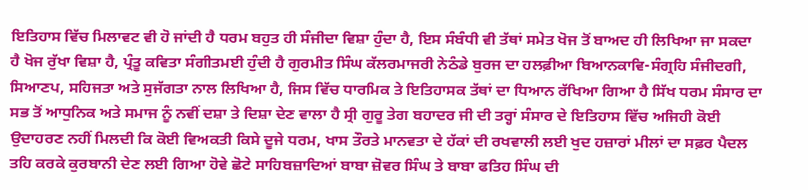ਇਤਿਹਾਸ ਵਿੱਚ ਮਿਲਾਵਟ ਵੀ ਹੋ ਜਾਂਦੀ ਹੈ ਧਰਮ ਬਹੁਤ ਹੀ ਸੰਜੀਦਾ ਵਿਸ਼ਾ ਹੁੰਦਾ ਹੈ, ਇਸ ਸੰਬੰਧੀ ਵੀ ਤੱਥਾਂ ਸਮੇਤ ਖੋਜ ਤੋਂ ਬਾਅਦ ਹੀ ਲਿਖਿਆ ਜਾ ਸਕਦਾ ਹੈ ਖੋਜ ਰੁੱਖਾ ਵਿਸ਼ਾ ਹੈ, ਪ੍ਰੰਤੂ ਕਵਿਤਾ ਸੰਗੀਤਮਈ ਹੁੰਦੀ ਹੈ ਗੁਰਮੀਤ ਸਿੰਘ ਕੱਲਰਮਾਜਰੀ ਨੇਠੰਡੇ ਬੁਰਜ ਦਾ ਹਲਫ਼ੀਆ ਬਿਆਨਕਾਵਿ-ਸੰਗ੍ਰਹਿ ਸੰਜੀਦਗੀ, ਸਿਆਣਪ, ਸਹਿਜਤਾ ਅਤੇ ਸੁਜੱਗਤਾ ਨਾਲ ਲਿਖਿਆ ਹੈ, ਜਿਸ ਵਿੱਚ ਧਾਰਮਿਕ ਤੇ ਇਤਿਹਾਸਕ ਤੱਥਾਂ ਦਾ ਧਿਆਨ ਰੱਖਿਆ ਗਿਆ ਹੈ ਸਿੱਖ ਧਰਮ ਸੰਸਾਰ ਦਾ ਸਭ ਤੋਂ ਆਧੁਨਿਕ ਅਤੇ ਸਮਾਜ ਨੂੰ ਨਵੀਂ ਦਸ਼ਾ ਤੇ ਦਿਸ਼ਾ ਦੇਣ ਵਾਲਾ ਹੈ ਸ੍ਰੀ ਗੁਰੂ ਤੇਗ ਬਹਾਦਰ ਜੀ ਦੀ ਤਰ੍ਹਾਂ ਸੰਸਾਰ ਦੇ ਇਤਿਹਾਸ ਵਿੱਚ ਅਜਿਹੀ ਕੋਈ ਉਦਾਹਰਣ ਨਹੀਂ ਮਿਲਦੀ ਕਿ ਕੋਈ ਵਿਅਕਤੀ ਕਿਸੇ ਦੂਜੇ ਧਰਮ, ਖਾਸ ਤੌਰਤੇ ਮਾਨਵਤਾ ਦੇ ਹੱਕਾਂ ਦੀ ਰਖਵਾਲੀ ਲਈ ਖੁਦ ਹਜ਼ਾਰਾਂ ਮੀਲਾਂ ਦਾ ਸਫ਼ਰ ਪੈਦਲ ਤਹਿ ਕਰਕੇ ਕੁਰਬਾਨੀ ਦੇਣ ਲਈ ਗਿਆ ਹੋਵੇ ਛੋਟੇ ਸਾਹਿਬਜ਼ਾਦਿਆਂ ਬਾਬਾ ਜ਼ੋਵਰ ਸਿੰਘ ਤੇ ਬਾਬਾ ਫਤਿਹ ਸਿੰਘ ਦੀ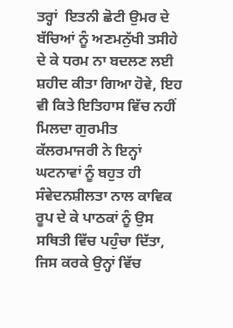ਤਰ੍ਹਾਂ  ਇਤਨੀ ਛੋਟੀ ਉਮਰ ਦੇ ਬੱਚਿਆਂ ਨੂੰ ਅਣਮਨੁੱਖੀ ਤਸੀਹੇ ਦੇ ਕੇ ਧਰਮ ਨਾ ਬਦਲਣ ਲਈ ਸ਼ਹੀਦ ਕੀਤਾ ਗਿਆ ਹੋਵੇ, ਇਹ ਵੀ ਕਿਤੇ ਇਤਿਹਾਸ ਵਿੱਚ ਨਹੀਂ ਮਿਲਦਾ ਗੁਰਮੀਤ ਕੱਲਰਮਾਜਰੀ ਨੇ ਇਨ੍ਹਾਂ ਘਟਨਾਵਾਂ ਨੂੰ ਬਹੁਤ ਹੀ ਸੰਵੇਦਨਸ਼ੀਲਤਾ ਨਾਲ ਕਾਵਿਕ ਰੂਪ ਦੇ ਕੇ ਪਾਠਕਾਂ ਨੂੰ ਉਸ ਸਥਿਤੀ ਵਿੱਚ ਪਹੁੰਚਾ ਦਿੱਤਾ, ਜਿਸ ਕਰਕੇ ਉਨ੍ਹਾਂ ਵਿੱਚ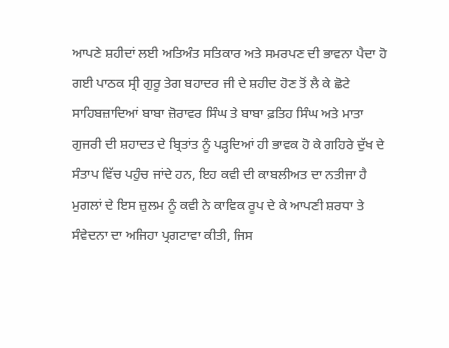ਆਪਣੇ ਸ਼ਹੀਦਾਂ ਲਈ ਅਤਿਅੰਤ ਸਤਿਕਾਰ ਅਤੇ ਸਮਰਪਣ ਦੀ ਭਾਵਨਾ ਪੈਦਾ ਹੋ ਗਈ ਪਾਠਕ ਸ੍ਰੀ ਗੁਰੂ ਤੇਗ ਬਹਾਦਰ ਜੀ ਦੇ ਸ਼ਹੀਦ ਹੋਣ ਤੋਂ ਲੈ ਕੇ ਛੋਟੇ ਸਾਹਿਬਜ਼ਾਦਿਆਂ ਬਾਬਾ ਜ਼ੋਰਾਵਰ ਸਿੰਘ ਤੇ ਬਾਬਾ ਫ਼ਤਿਹ ਸਿੰਘ ਅਤੇ ਮਾਤਾ ਗੁਜਰੀ ਦੀ ਸ਼ਹਾਦਤ ਦੇ ਬ੍ਰਿਤਾਂਤ ਨੂੰ ਪੜ੍ਹਦਿਆਂ ਹੀ ਭਾਵਕ ਹੋ ਕੇ ਗਹਿਰੇ ਦੁੱਖ ਦੇ ਸੰਤਾਪ ਵਿੱਚ ਪਹੁੰਚ ਜਾਂਦੇ ਹਨ, ਇਹ ਕਵੀ ਦੀ ਕਾਬਲੀਅਤ ਦਾ ਨਤੀਜਾ ਹੈ ਮੁਗਲਾਂ ਦੇ ਇਸ ਜ਼ੁਲਮ ਨੂੰ ਕਵੀ ਨੇ ਕਾਵਿਕ ਰੂਪ ਦੇ ਕੇ ਆਪਣੀ ਸ਼ਰਧਾ ਤੇ ਸੰਵੇਦਨਾ ਦਾ ਅਜਿਹਾ ਪ੍ਰਗਟਾਵਾ ਕੀਤੀ, ਜਿਸ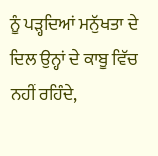ਨੂੰ ਪੜ੍ਹਦਿਆਂ ਮਨੁੱਖਤਾ ਦੇ ਦਿਲ ਉਨ੍ਹਾਂ ਦੇ ਕਾਬੂ ਵਿੱਚ ਨਹੀਂ ਰਹਿੰਦੇ,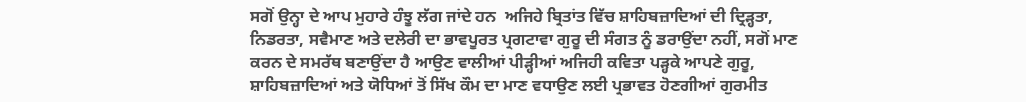ਸਗੋਂ ਉਨ੍ਹਾ ਦੇ ਆਪ ਮੁਹਾਰੇ ਹੰਝੂ ਲੱਗ ਜਾਂਦੇ ਹਨ  ਅਜਿਹੇ ਬ੍ਰਿਤਾਂਤ ਵਿੱਚ ਸ਼ਾਹਿਬਜ਼ਾਦਿਆਂ ਦੀ ਦ੍ਰਿੜ੍ਹਤਾ, ਨਿਡਰਤਾ, ਸਵੈਮਾਣ ਅਤੇ ਦਲੇਰੀ ਦਾ ਭਾਵਪੂਰਤ ਪ੍ਰਗਟਾਵਾ ਗੁਰੂ ਦੀ ਸੰਗਤ ਨੂੰ ਡਰਾਉਂਦਾ ਨਹੀਂ, ਸਗੋਂ ਮਾਣ ਕਰਨ ਦੇ ਸਮਰੱਥ ਬਣਾਉਂਦਾ ਹੈ ਆਉਣ ਵਾਲੀਆਂ ਪੀੜ੍ਹੀਆਂ ਅਜਿਹੀ ਕਵਿਤਾ ਪੜ੍ਹਕੇ ਆਪਣੇ ਗੁਰੂ, ਸ਼ਾਹਿਬਜ਼ਾਦਿਆਂ ਅਤੇ ਯੋਧਿਆਂ ਤੋਂ ਸਿੱਖ ਕੌਮ ਦਾ ਮਾਣ ਵਧਾਉਣ ਲਈ ਪ੍ਰਭਾਵਤ ਹੋਣਗੀਆਂ ਗੁਰਮੀਤ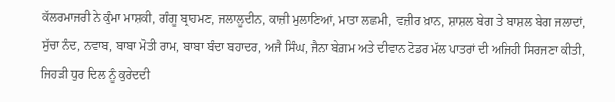ਕੱਲਰਮਾਜਰੀ ਨੇ ਕੁੰਮਾ ਮਾਸ਼ਕੀ, ਗੰਗੂ ਬ੍ਰਾਹਮਣ, ਜਲਾਲੂਦੀਨ, ਕਾਜ਼ੀ ਮੁਲਾਣਿਆਂ, ਮਾਤਾ ਲਛਮੀ, ਵਜ਼ੀਰ ਖ਼ਾਨ, ਸ਼ਾਸ਼ਲ ਬੇਗ ਤੇ ਬਾਸ਼ਲ ਬੇਗ ਜਲਾਦਾਂ, ਸੁੱਚਾ ਨੰਦ, ਨਵਾਬ, ਬਾਬਾ ਮੋਤੀ ਰਾਮ, ਬਾਬਾ ਬੰਦਾ ਬਹਾਦਰ, ਅਜੈ ਸਿੰਘ, ਜੈਨਾ ਬੇਗ਼ਮ ਅਤੇ ਦੀਵਾਨ ਟੋਡਰ ਮੱਲ ਪਾਤਰਾਂ ਦੀ ਅਜਿਹੀ ਸਿਰਜਣਾ ਕੀਤੀ, ਜਿਹੜੀ ਧੁਰ ਦਿਲ ਨੂੰ ਕੁਰੇਦਦੀ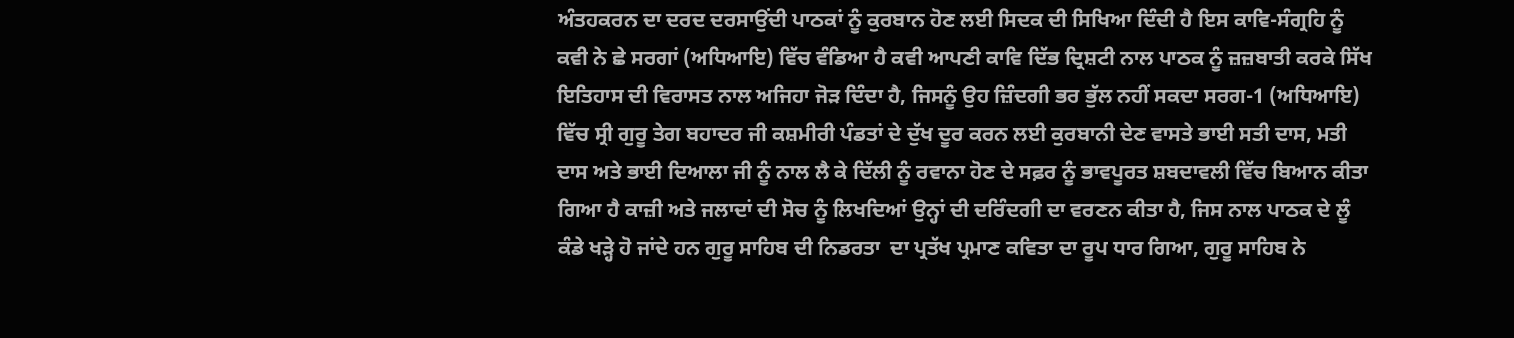ਅੰਤਹਕਰਨ ਦਾ ਦਰਦ ਦਰਸਾਉਂਦੀ ਪਾਠਕਾਂ ਨੂੰ ਕੁਰਬਾਨ ਹੋਣ ਲਈ ਸਿਦਕ ਦੀ ਸਿਖਿਆ ਦਿੰਦੀ ਹੈ ਇਸ ਕਾਵਿ-ਸੰਗ੍ਰਹਿ ਨੂੰ ਕਵੀ ਨੇ ਛੇ ਸਰਗਾਂ (ਅਧਿਆਇ) ਵਿੱਚ ਵੰਡਿਆ ਹੈ ਕਵੀ ਆਪਣੀ ਕਾਵਿ ਦਿੱਭ ਦ੍ਰਿਸ਼ਟੀ ਨਾਲ ਪਾਠਕ ਨੂੰ ਜ਼ਜ਼ਬਾਤੀ ਕਰਕੇ ਸਿੱਖ ਇਤਿਹਾਸ ਦੀ ਵਿਰਾਸਤ ਨਾਲ ਅਜਿਹਾ ਜੋੜ ਦਿੰਦਾ ਹੈ, ਜਿਸਨੂੰ ਉਹ ਜ਼ਿੰਦਗੀ ਭਰ ਭੁੱਲ ਨਹੀਂ ਸਕਦਾ ਸਰਗ-1 (ਅਧਿਆਇ) ਵਿੱਚ ਸ੍ਰੀ ਗੁਰੂ ਤੇਗ ਬਹਾਦਰ ਜੀ ਕਸ਼ਮੀਰੀ ਪੰਡਤਾਂ ਦੇ ਦੁੱਖ ਦੂਰ ਕਰਨ ਲਈ ਕੁਰਬਾਨੀ ਦੇਣ ਵਾਸਤੇ ਭਾਈ ਸਤੀ ਦਾਸ, ਮਤੀ ਦਾਸ ਅਤੇ ਭਾਈ ਦਿਆਲਾ ਜੀ ਨੂੰ ਨਾਲ ਲੈ ਕੇ ਦਿੱਲੀ ਨੂੰ ਰਵਾਨਾ ਹੋਣ ਦੇ ਸਫ਼ਰ ਨੂੰ ਭਾਵਪੂਰਤ ਸ਼ਬਦਾਵਲੀ ਵਿੱਚ ਬਿਆਨ ਕੀਤਾ ਗਿਆ ਹੈ ਕਾਜ਼ੀ ਅਤੇ ਜਲਾਦਾਂ ਦੀ ਸੋਚ ਨੂੰ ਲਿਖਦਿਆਂ ਉਨ੍ਹਾਂ ਦੀ ਦਰਿੰਦਗੀ ਦਾ ਵਰਣਨ ਕੀਤਾ ਹੈ, ਜਿਸ ਨਾਲ ਪਾਠਕ ਦੇ ਲੂੰ ਕੰਡੇ ਖੜ੍ਹੇ ਹੋ ਜਾਂਦੇ ਹਨ ਗੁਰੂ ਸਾਹਿਬ ਦੀ ਨਿਡਰਤਾ  ਦਾ ਪ੍ਰਤੱਖ ਪ੍ਰਮਾਣ ਕਵਿਤਾ ਦਾ ਰੂਪ ਧਾਰ ਗਿਆ, ਗੁਰੂ ਸਾਹਿਬ ਨੇ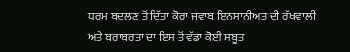ਧਰਮ ਬਦਲਣ ਤੋਂ ਦਿੱਤਾ ਕੋਰਾ ਜਵਾਬ ਇਨਸਾਨੀਅਤ ਦੀ ਰੱਖਵਾਲੀ ਅਤੇ ਬਰਾਬਰਤਾ ਦਾ ਇਸ ਤੋਂ ਵੱਡਾ ਕੋਈ ਸਬੂਤ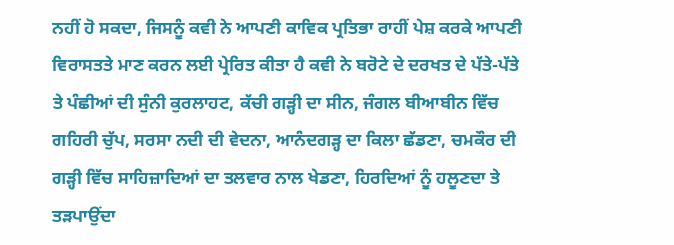ਨਹੀਂ ਹੋ ਸਕਦਾ, ਜਿਸਨੂੰ ਕਵੀ ਨੇ ਆਪਣੀ ਕਾਵਿਕ ਪ੍ਰਤਿਭਾ ਰਾਹੀਂ ਪੇਸ਼ ਕਰਕੇ ਆਪਣੀ ਵਿਰਾਸਤਤੇ ਮਾਣ ਕਰਨ ਲਈ ਪ੍ਰੇਰਿਤ ਕੀਤਾ ਹੈ ਕਵੀ ਨੇ ਬਰੋਟੇ ਦੇ ਦਰਖਤ ਦੇ ਪੱਤੇ-ਪੱਤੇ ਤੇ ਪੰਛੀਆਂ ਦੀ ਸੁੰਨੀ ਕੁਰਲਾਹਟ, ਕੱਚੀ ਗੜ੍ਹੀ ਦਾ ਸੀਨ, ਜੰਗਲ ਬੀਆਬੀਨ ਵਿੱਚ ਗਹਿਰੀ ਚੁੱਪ, ਸਰਸਾ ਨਦੀ ਦੀ ਵੇਦਨਾ, ਆਨੰਦਗੜ੍ਹ ਦਾ ਕਿਲਾ ਛੱਡਣਾ, ਚਮਕੌਰ ਦੀ ਗੜ੍ਹੀ ਵਿੱਚ ਸਾਹਿਜ਼ਾਦਿਆਂ ਦਾ ਤਲਵਾਰ ਨਾਲ ਖੇਡਣਾ, ਹਿਰਦਿਆਂ ਨੂੰ ਹਲੂਣਦਾ ਤੇ ਤੜਪਾਉਂਦਾ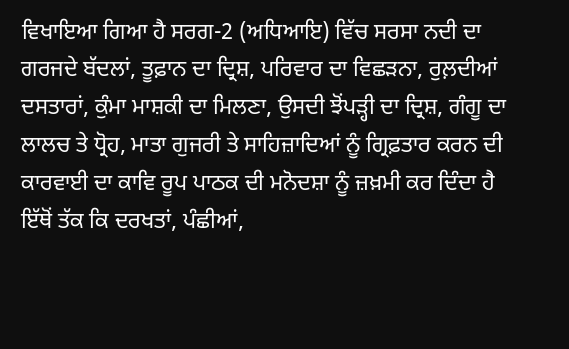ਵਿਖਾਇਆ ਗਿਆ ਹੈ ਸਰਗ-2 (ਅਧਿਆਇ) ਵਿੱਚ ਸਰਸਾ ਨਦੀ ਦਾ ਗਰਜਦੇ ਬੱਦਲਾਂ, ਤੂਫ਼ਾਨ ਦਾ ਦ੍ਰਿਸ਼, ਪਰਿਵਾਰ ਦਾ ਵਿਛੜਨਾ, ਰੁਲ਼ਦੀਆਂ ਦਸਤਾਰਾਂ, ਕੁੰਮਾ ਮਾਸ਼ਕੀ ਦਾ ਮਿਲਣਾ, ਉਸਦੀ ਝੋਂਪੜ੍ਹੀ ਦਾ ਦ੍ਰਿਸ਼, ਗੰਗੂ ਦਾ ਲਾਲਚ ਤੇ ਧ੍ਰੋਹ, ਮਾਤਾ ਗੁਜਰੀ ਤੇ ਸਾਹਿਜ਼ਾਦਿਆਂ ਨੂੰ ਗ੍ਰਿਫ਼ਤਾਰ ਕਰਨ ਦੀ ਕਾਰਵਾਈ ਦਾ ਕਾਵਿ ਰੂਪ ਪਾਠਕ ਦੀ ਮਨੋਦਸ਼ਾ ਨੂੰ ਜ਼ਖ਼ਮੀ ਕਰ ਦਿੰਦਾ ਹੈ ਇੱਥੋਂ ਤੱਕ ਕਿ ਦਰਖਤਾਂ, ਪੰਛੀਆਂ,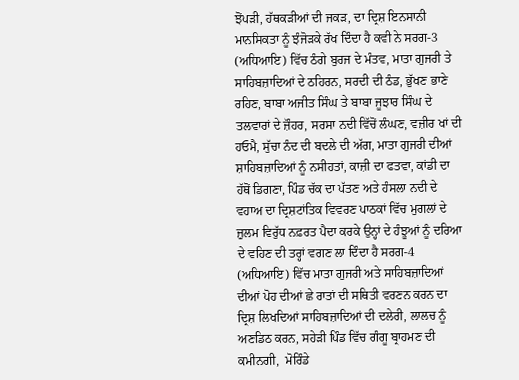ਝੋਂਪੜੀ, ਹੱਥਕੜੀਆਂ ਦੀ ਜਕੜ, ਦਾ ਦ੍ਰਿਸ਼ ਇਨਸਾਨੀ ਮਾਨਸਿਕਤਾ ਨੂੰ ਝੰਜੋੜਕੇ ਰੱਖ ਦਿੰਦਾ ਹੈ ਕਵੀ ਨੇ ਸਰਗ-3 (ਅਧਿਆਇ) ਵਿੱਚ ਠੰਗੇ ਬੁਰਜ ਦੇ ਮੰਤਵ, ਮਾਤਾ ਗੁਜਰੀ ਤੇ ਸਾਹਿਬਜ਼ਾਦਿਆਂ ਦੇ ਠਹਿਰਨ, ਸਰਦੀ ਦੀ ਠੰਡ, ਭੁੱਖਣ ਭਾਣੇ ਰਹਿਣ, ਬਾਬਾ ਅਜੀਤ ਸਿੰਘ ਤੇ ਬਾਬਾ ਜੂਝਾਰ ਸਿੰਘ ਦੇ ਤਲਵਾਰਾਂ ਦੇ ਜ਼ੌਹਰ, ਸਰਸਾ ਨਦੀ ਵਿੱਚੋਂ ਲੰਘਣ, ਵਜ਼ੀਰ ਖਾਂ ਦੀ ਹਓਮੈ, ਸੁੱਚਾ ਨੰਦ ਦੀ ਬਦਲੇ ਦੀ ਅੱਗ, ਮਾਤਾ ਗੁਜਰੀ ਦੀਆਂ ਸ਼ਾਹਿਬਜ਼ਾਦਿਆਂ ਨੂੰ ਨਸੀਹਤਾਂ, ਕਾਜ਼ੀ ਦਾ ਫਤਵਾ, ਕਾਂਡੀ ਦਾ ਹੱਥੋਂ ਡਿਗਣਾ, ਪਿੰਡ ਚੱਕ ਦਾ ਪੱਤਣ ਅਤੇ ਹੰਸਲਾ ਨਦੀ ਦੇ ਵਹਾਅ ਦਾ ਦ੍ਰਿਸ਼ਟਾਂਤਿਕ ਵਿਵਰਣ ਪਾਠਕਾਂ ਵਿੱਚ ਮੁਗਲਾਂ ਦੇ ਜ਼ੁਲਮ ਵਿਰੁੱਧ ਨਫ਼ਰਤ ਪੈਦਾ ਕਰਕੇ ਉਨ੍ਹਾਂ ਦੇ ਹੰਝੂਆਂ ਨੂੰ ਦਰਿਆ ਦੇ ਵਹਿਣ ਦੀ ਤਰ੍ਹਾਂ ਵਗਣ ਲਾ ਦਿੰਦਾ ਹੈ ਸਰਗ-4 (ਅਧਿਆਇ) ਵਿੱਚ ਮਾਤਾ ਗੁਜਰੀ ਅਤੇ ਸਾਹਿਬਜ਼ਾਦਿਆਂ ਦੀਆਂ ਪੋਹ ਦੀਆਂ ਛੇ ਰਾਤਾਂ ਦੀ ਸਥਿਤੀ ਵਰਣਨ ਕਰਨ ਦਾ ਦ੍ਰਿਸ਼ ਲਿਖਦਿਆਂ ਸਾਹਿਬਜ਼ਾਦਿਆਂ ਦੀ ਦਲੇਰੀ, ਲਾਲਚ ਨੂੰ ਅਣਡਿਠ ਕਰਨ, ਸਹੇੜੀ ਪਿੰਡ ਵਿੱਚ ਗੰਗੂ ਬ੍ਰਾਹਮਣ ਦੀ ਕਮੀਨਗੀ,  ਮੋਰਿੰਡੇ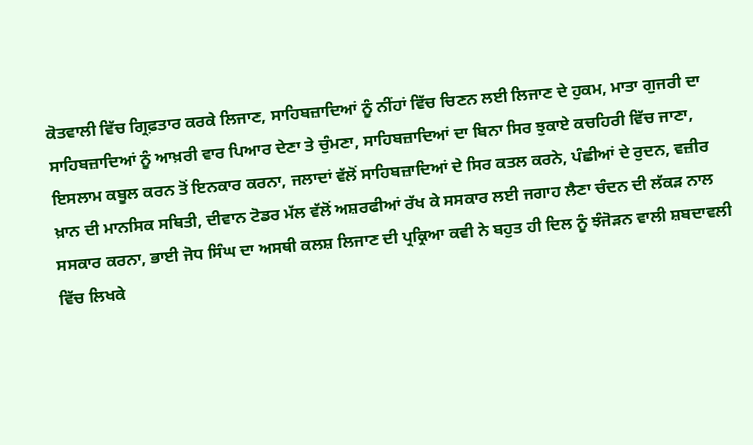ਕੋਤਵਾਲੀ ਵਿੱਚ ਗ੍ਰਿਫ਼ਤਾਰ ਕਰਕੇ ਲਿਜਾਣ, ਸਾਹਿਬਜ਼ਾਦਿਆਂ ਨੂੰ ਨੀਂਹਾਂ ਵਿੱਚ ਚਿਣਨ ਲਈ ਲਿਜਾਣ ਦੇ ਹੁਕਮ, ਮਾਤਾ ਗੁਜਰੀ ਦਾ ਸਾਹਿਬਜ਼ਾਦਿਆਂ ਨੂੰ ਆਖ਼ਰੀ ਵਾਰ ਪਿਆਰ ਦੇਣਾ ਤੇ ਚੁੰਮਣਾ, ਸਾਹਿਬਜ਼ਾਦਿਆਂ ਦਾ ਬਿਨਾ ਸਿਰ ਝੁਕਾਏ ਕਚਹਿਰੀ ਵਿੱਚ ਜਾਣਾ, ਇਸਲਾਮ ਕਬੂਲ ਕਰਨ ਤੋਂ ਇਨਕਾਰ ਕਰਨਾ, ਜਲਾਦਾਂ ਵੱਲੋਂ ਸਾਹਿਬਜ਼ਾਦਿਆਂ ਦੇ ਸਿਰ ਕਤਲ ਕਰਨੇ, ਪੰਛੀਆਂ ਦੇ ਰੁਦਨ, ਵਜ਼ੀਰ ਖ਼ਾਨ ਦੀ ਮਾਨਸਿਕ ਸਥਿਤੀ, ਦੀਵਾਨ ਟੋਡਰ ਮੱਲ ਵੱਲੋਂ ਅਸ਼ਰਫੀਆਂ ਰੱਖ ਕੇ ਸਸਕਾਰ ਲਈ ਜਗਾਹ ਲੈਣਾ ਚੰਦਨ ਦੀ ਲੱਕੜ ਨਾਲ ਸਸਕਾਰ ਕਰਨਾ, ਭਾਈ ਜੋਧ ਸਿੰਘ ਦਾ ਅਸਥੀ ਕਲਸ਼ ਲਿਜਾਣ ਦੀ ਪ੍ਰਕ੍ਰਿਆ ਕਵੀ ਨੇ ਬਹੁਤ ਹੀ ਦਿਲ ਨੂੰ ਝੰਜੋੜਨ ਵਾਲੀ ਸ਼ਬਦਾਵਲੀ ਵਿੱਚ ਲਿਖਕੇ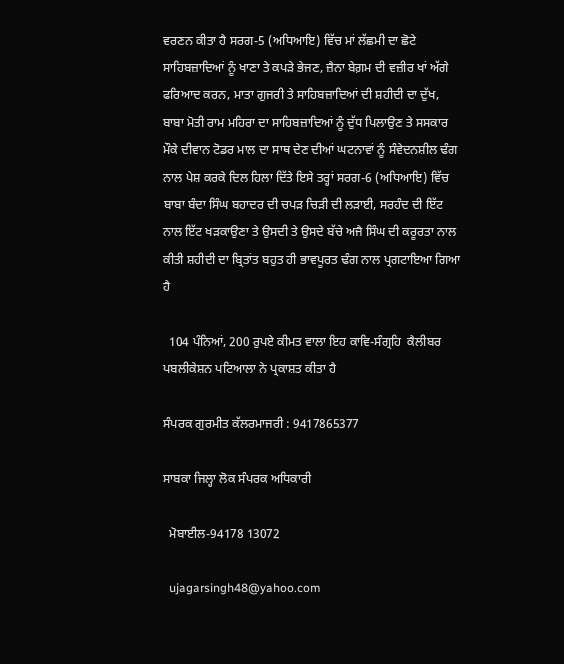ਵਰਣਨ ਕੀਤਾ ਹੈ ਸਰਗ-5 (ਅਧਿਆਇ) ਵਿੱਚ ਮਾਂ ਲੱਛਮੀ ਦਾ ਛੋਟੇ ਸਾਹਿਬਜ਼ਾਦਿਆਂ ਨੂੰ ਖਾਣਾ ਤੇ ਕਪੜੇ ਭੇਜਣ, ਜ਼ੈਨਾ ਬੇਗ਼ਮ ਦੀ ਵਜ਼ੀਰ ਖਾਂ ਅੱਗੇ ਫਰਿਆਦ ਕਰਨ, ਮਾਤਾ ਗੁਜਰੀ ਤੇ ਸਾਹਿਬਜ਼ਾਦਿਆਂ ਦੀ ਸ਼ਹੀਦੀ ਦਾ ਦੁੱਖ, ਬਾਬਾ ਮੋਤੀ ਰਾਮ ਮਹਿਰਾ ਦਾ ਸਾਹਿਬਜ਼ਾਦਿਆਂ ਨੂੰ ਦੁੱਧ ਪਿਲਾਉਣ ਤੇ ਸਸਕਾਰ ਮੌਕੇ ਦੀਵਾਨ ਟੋਡਰ ਮਾਲ ਦਾ ਸਾਥ ਦੇਣ ਦੀਆਂ ਘਟਨਾਵਾਂ ਨੂੰ ਸੰਵੇਦਨਸ਼ੀਲ ਢੰਗ ਨਾਲ ਪੇਸ਼ ਕਰਕੇ ਦਿਲ ਹਿਲਾ ਦਿੱਤੇ ਇਸੇ ਤਰ੍ਹਾਂ ਸਰਗ-6 (ਅਧਿਆਇ) ਵਿੱਚ ਬਾਬਾ ਬੰਦਾ ਸਿੰਘ ਬਹਾਦਰ ਦੀ ਚਪੜ ਚਿੜੀ ਦੀ ਲੜਾਈ, ਸਰਹੰਦ ਦੀ ਇੱਟ ਨਾਲ ਇੱਟ ਖੜਕਾਉਣਾ ਤੇ ਉਸਦੀ ਤੇ ਉਸਦੇ ਬੱਚੇ ਅਜੈ ਸਿੰਘ ਦੀ ਕਰੂਰਤਾ ਨਾਲ ਕੀਤੀ ਸ਼ਹੀਦੀ ਦਾ ਬ੍ਰਿਤਾਂਤ ਬਹੁਤ ਹੀ ਭਾਵਪੂਰਤ ਢੰਗ ਨਾਲ ਪ੍ਰਗਟਾਇਆ ਗਿਆ ਹੈ

  104 ਪੰਨਿਆਂ, 200 ਰੁਪਏ ਕੀਮਤ ਵਾਲਾ ਇਹ ਕਾਵਿ-ਸੰਗ੍ਰਹਿ  ਕੈਲੀਬਰ ਪਬਲੀਕੇਸ਼ਨ ਪਟਿਆਲਾ ਨੇ ਪ੍ਰਕਾਸ਼ਤ ਕੀਤਾ ਹੈ

ਸੰਪਰਕ ਗੁਰਮੀਤ ਕੱਲਰਮਾਜਰੀ : 9417865377

ਸਾਬਕਾ ਜਿਲ੍ਹਾ ਲੋਕ ਸੰਪਰਕ ਅਧਿਕਾਰੀ

  ਮੋਬਾਈਲ-94178 13072

  ujagarsingh48@yahoo.com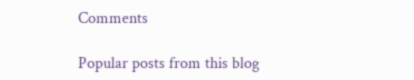Comments

Popular posts from this blog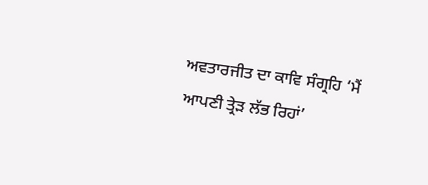ਅਵਤਾਰਜੀਤ ਦਾ ਕਾਵਿ ਸੰਗ੍ਰਹਿ ‘ਮੈਂ ਆਪਣੀ ਤ੍ਰੇੜ ਲੱਭ ਰਿਹਾਂ’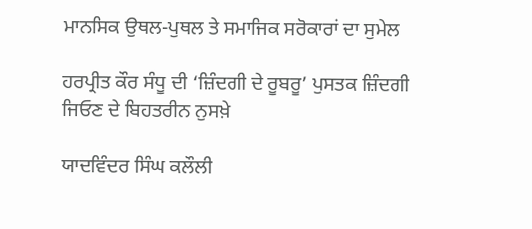ਮਾਨਸਿਕ ਉਥਲ-ਪੁਥਲ ਤੇ ਸਮਾਜਿਕ ਸਰੋਕਾਰਾਂ ਦਾ ਸੁਮੇਲ

ਹਰਪ੍ਰੀਤ ਕੌਰ ਸੰਧੂ ਦੀ ‘ਜ਼ਿੰਦਗੀ ਦੇ ਰੂਬਰੂ’ ਪੁਸਤਕ ਜ਼ਿੰਦਗੀ ਜਿਓਣ ਦੇ ਬਿਹਤਰੀਨ ਨੁਸਖ਼ੇ

ਯਾਦਵਿੰਦਰ ਸਿੰਘ ਕਲੌਲੀ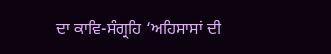ਦਾ ਕਾਵਿ-ਸੰਗ੍ਰਹਿ ‘ਅਹਿਸਾਸਾਂ ਦੀ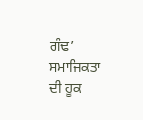ਗੰਢ’ ਸਮਾਜਿਕਤਾ ਦੀ ਹੂਕ